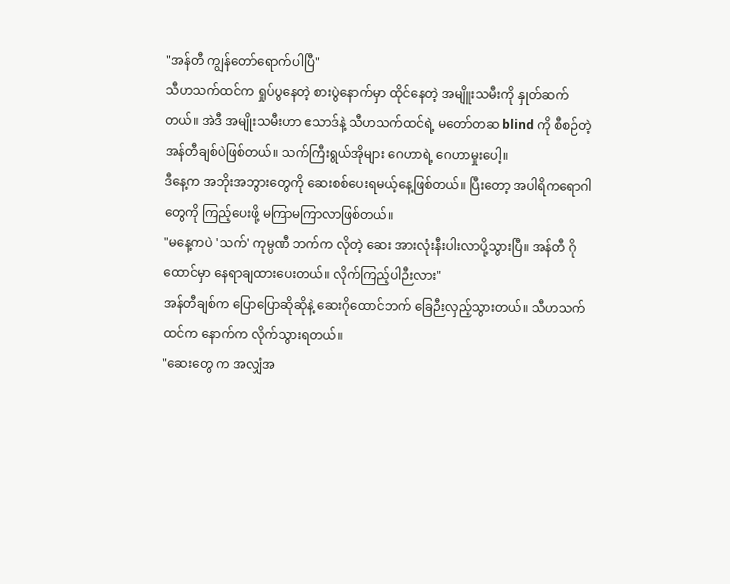"အန်တီ ကျွန်တော်ရောက်ပါပြီ"
သီဟသက်ထင်က ရှုပ်ပွနေတဲ့ စားပွဲနောက်မှာ ထိုင်နေတဲ့ အမျိူးသမီးကို နှုတ်ဆက်တယ်။ အဲဒီ အမျိုးသမီးဟာ ဧသာဒ်နဲ့ သီဟသက်ထင်ရဲ့ မတော်တဆ blind ကို စီစဉ်တဲ့ အန်တီချစ်ပဲဖြစ်တယ်။ သက်ကြီးရွယ်အိုများ ဂေဟာရဲ့ ဂေဟာမှုးပေါ့။
ဒီနေ့က အဘိုးအဘွားတွေကို ဆေးစစ်ပေးရမယ့်နေ့ဖြစ်တယ်။ ပြီးတော့ အပါရိကရောဂါတွေကို ကြည့်ပေးဖို့ မကြာမကြာလာဖြစ်တယ်။
"မနေ့ကပဲ 'သက်' ကုမ္ပဏီ ဘက်က လိုတဲ့ ဆေး အားလုံးနီးပါးလာပို့သွားပြီ။ အန်တီ ဂိုထောင်မှာ နေရာချထားပေးတယ်။ လိုက်ကြည့်ပါဉီးလား"
အန်တီချစ်က ပြောပြောဆိုဆိုနဲ့ ဆေးဂိုထောင်ဘက် ခြေဉီးလှည့်သွားတယ်။ သီဟသက်ထင်က နောက်က လိုက်သွားရတယ်။
"ဆေးတွေ က အလျှံအ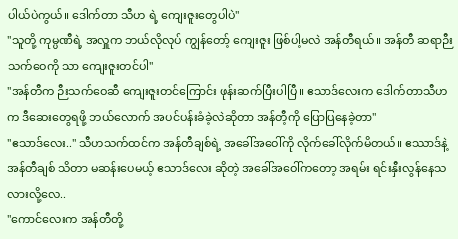ပါယ်ပဲကွယ်။ ဒေါက်တာ သီဟ ရဲ့ ကျေးဇူးတွေပါပဲ"
"သူတို့ ကုမ္ပဏီရဲ့ အလှူက ဘယ်လိုလုပ် ကျွန်တော့် ကျေးဇူး ဖြစ်ပါ့မလဲ အန်တီရယ်။ အန်တီ ဆရာဉီးသက်ဝေကို သာ ကျေးဇူးတင်ပါ"
"အန်တီက ဉီးသက်ဝေဆီ ကျေးဇူးတင်ကြောင်း ဖုန်းဆက်ပြီးပါပြီ။ ဧသာဒ်လေးက ဒေါက်တာသီဟက ဒီဆေးတွေရဖို့ ဘယ်လောက် အပင်ပန်းခံခဲ့လဲဆိုတာ အန်တီ့ကို ပြောပြနေခဲ့တာ"
"ဧသာဒ်လေး.." သီဟသက်ထင်က အန်တီချစ်ရဲ့ အခေါ်အဝေါ်ကို လိုက်ခေါ်လိုက်မိတယ်။ ဧဿာဒ်နဲ့ အန်တီချစ် သိတာ မဆန်းပေမယ့် ဧသာဒ်လေး ဆိုတဲ့ အခေါ်အဝေါ်ကတော့ အရမ်း ရင်းနှီးလွန်နေသလားလို့လေ..
"ကောင်လေးက အန်တီတို့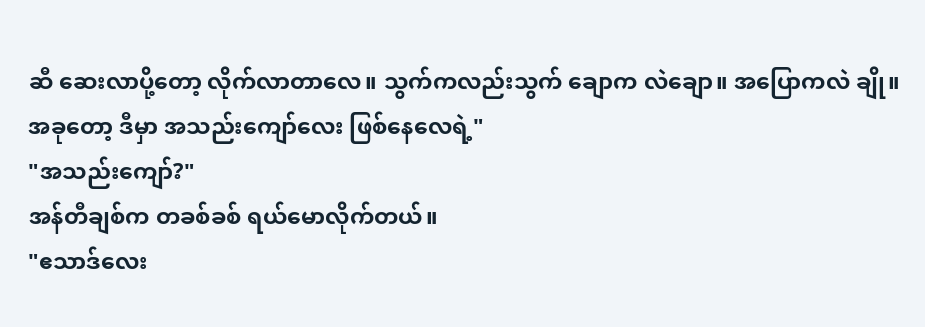ဆီ ဆေးလာပို့တော့ လိုက်လာတာလေ။ သွက်ကလည်းသွက် ချောက လဲချော။ အပြောကလဲ ချို။ အခုတော့ ဒီမှာ အသည်းကျော်လေး ဖြစ်နေလေရဲ့"
"အသည်းကျော်?"
အန်တီချစ်က တခစ်ခစ် ရယ်မောလိုက်တယ်။
"ဧသာဒ်လေး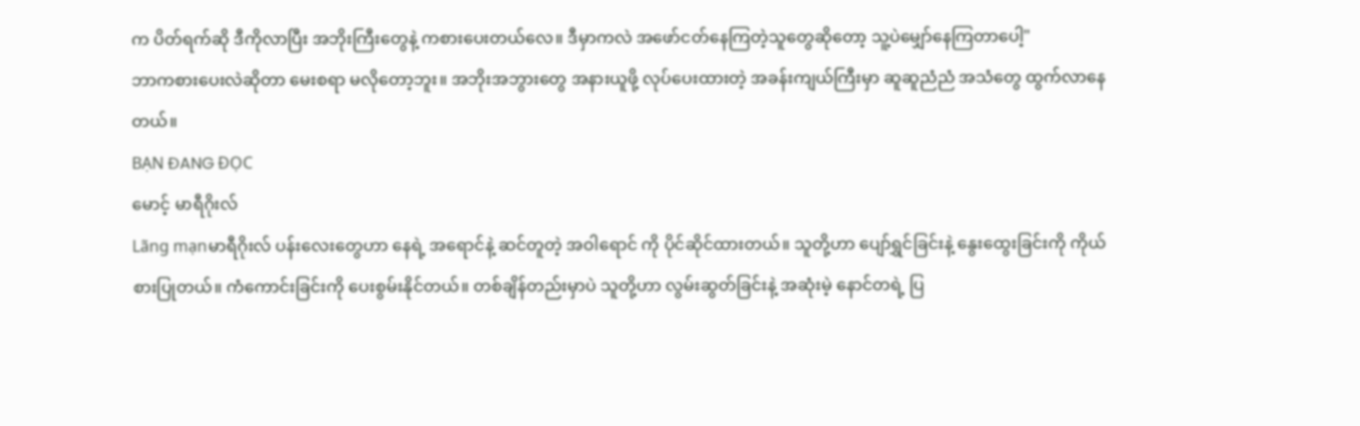က ပိတ်ရက်ဆို ဒီကိုလာပြီး အဘိုးကြီးတွေနဲ့ ကစားပေးတယ်လေ။ ဒီမှာကလဲ အဖော်ငတ်နေကြတဲ့သူတွေဆိုတော့ သူ့ပဲမျှော်နေကြတာပေါ့"
ဘာကစားပေးလဲဆိုတာ မေးစရာ မလိုတော့ဘူး။ အဘိုးအဘွားတွေ အနားယူဖို့ လုပ်ပေးထားတဲ့ အခန်းကျယ်ကြီးမှာ ဆူဆူညံညံ အသံတွေ ထွက်လာနေတယ်။
BẠN ĐANG ĐỌC
မောင့် မာရီဂိုးလ်
Lãng mạnမာရီဂိုးလ် ပန်းလေးတွေဟာ နေရဲ့ အရောင်နဲ့ ဆင်တူတဲ့ အဝါရောင် ကို ပိုင်ဆိုင်ထားတယ်။ သူတို့ဟာ ပျော်ရွှင်ခြင်းနဲ့ နွေးထွေးခြင်းကို ကိုယ်စားပြုတယ်။ ကံကောင်းခြင်းကို ပေးစွမ်းနိုင်တယ်။ တစ်ချိန်တည်းမှာပဲ သူတို့ဟာ လွမ်းဆွတ်ခြင်းနဲ့ အဆုံးမဲ့ နောင်တရဲ့ ပြ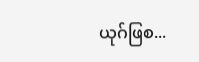ယုဂ်ဖြစ...